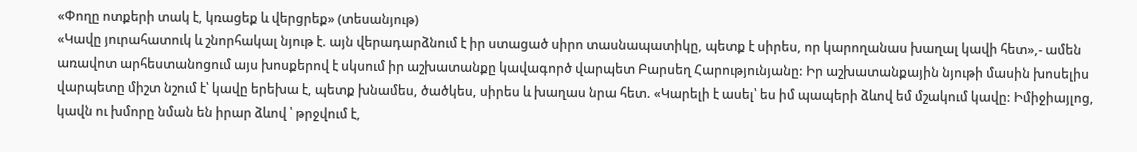«Փողը ոտքերի տակ է, կռացեք և վերցրեք» (տեսանյութ)
«Կավը յուրահատուկ և շնորհակալ նյութ է. այն վերադարձնում է իր ստացած սիրո տասնապատիկը, պետք է սիրես, որ կարողանաս խաղալ կավի հետ»,- ամեն առավոտ արհեստանոցում այս խոսքերով է սկսում իր աշխատանքը կավագործ վարպետ Բարսեղ Հարությունյանը: Իր աշխատանքային նյութի մասին խոսելիս վարպետը միշտ նշում է՝ կավը երեխա է, պետք խնամես, ծածկես, սիրես և խաղաս նրա հետ. «Կարելի է ասել՝ ես իմ պապերի ձևով եմ մշակում կավը: Իմիջիայլոց, կավն ու խմորը նման են իրար ձևով ՝ թրջվում է,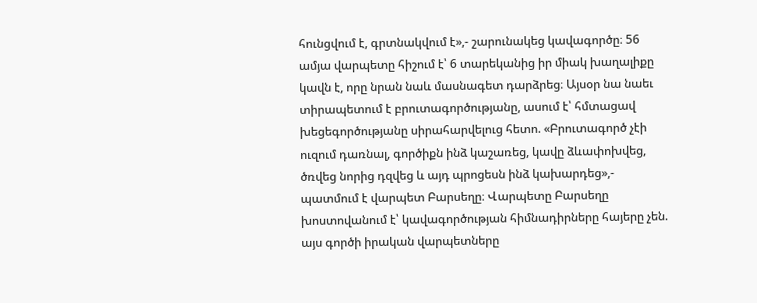հունցվում է, գրտնակվում է»,- շարունակեց կավագործը։ 56 ամյա վարպետը հիշում է՝ 6 տարեկանից իր միակ խաղալիքը կավն է, որը նրան նաև մասնագետ դարձրեց։ Այսօր նա նաեւ տիրապետում է բրուտագործությանը, ասում է՝ հմտացավ խեցեգործությանը սիրահարվելուց հետո. «Բրուտագործ չէի ուզում դառնալ, գործիքն ինձ կաշառեց, կավը ձևափոխվեց, ծռվեց նորից դզվեց և այդ պրոցեսն ինձ կախարդեց»,- պատմում է վարպետ Բարսեղը։ Վարպետը Բարսեղը խոստովանում է՝ կավագործության հիմնադիրները հայերը չեն. այս գործի իրական վարպետները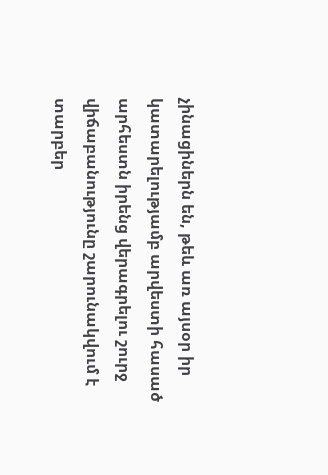չինացիներն են, թեև առ այսօր իր կատարելությամբ արվեստի հասած արհեստն իրենց վերագրելու շուրջ վիճաբանությունը շարունակվում է տարբեր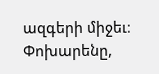ազգերի միջեւ։ Փոխարենը,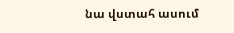նա վստահ ասում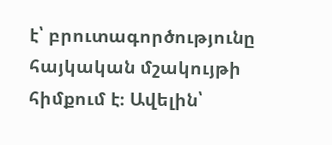է՝ բրուտագործությունը հայկական մշակույթի հիմքում է։ Ավելին՝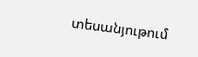տեսանյութում